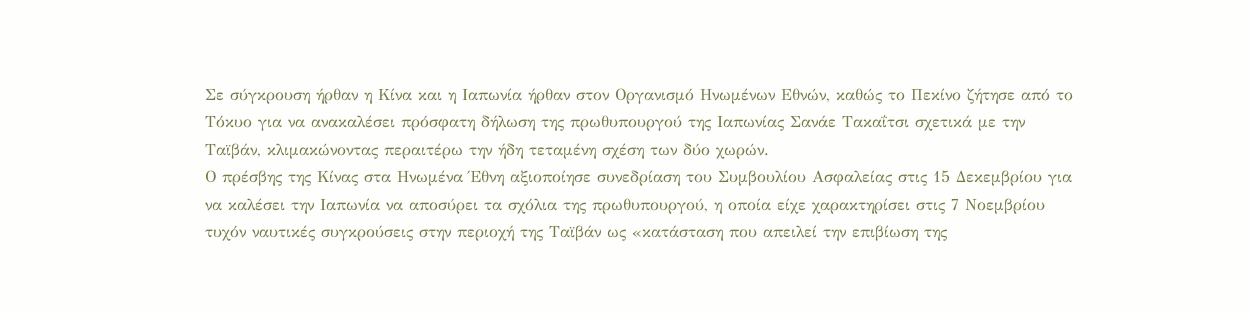Σε σύγκρουση ήρθαν η Κίνα και η Ιαπωνία ήρθαν στον Οργανισμό Ηνωμένων Εθνών, καθώς το Πεκίνο ζήτησε από το Τόκυο για να ανακαλέσει πρόσφατη δήλωση της πρωθυπουργού της Ιαπωνίας Σανάε Τακαΐτσι σχετικά με την Ταϊβάν, κλιμακώνοντας περαιτέρω την ήδη τεταμένη σχέση των δύο χωρών.
Ο πρέσβης της Κίνας στα Ηνωμένα Έθνη αξιοποίησε συνεδρίαση του Συμβουλίου Ασφαλείας στις 15 Δεκεμβρίου για να καλέσει την Ιαπωνία να αποσύρει τα σχόλια της πρωθυπουργού, η οποία είχε χαρακτηρίσει στις 7 Νοεμβρίου τυχόν ναυτικές συγκρούσεις στην περιοχή της Ταϊβάν ως «κατάσταση που απειλεί την επιβίωση της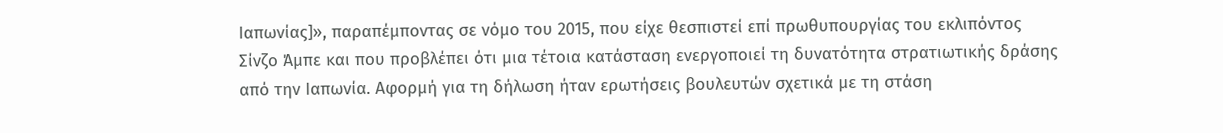Ιαπωνίας]», παραπέμποντας σε νόμο του 2015, που είχε θεσπιστεί επί πρωθυπουργίας του εκλιπόντος Σίνζο Άμπε και που προβλέπει ότι μια τέτοια κατάσταση ενεργοποιεί τη δυνατότητα στρατιωτικής δράσης από την Ιαπωνία. Αφορμή για τη δήλωση ήταν ερωτήσεις βουλευτών σχετικά με τη στάση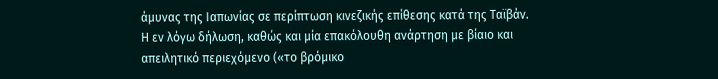άμυνας της Ιαπωνίας σε περίπτωση κινεζικής επίθεσης κατά της Ταϊβάν.
Η εν λόγω δήλωση, καθώς και μία επακόλουθη ανάρτηση με βίαιο και απειλητικό περιεχόμενο («το βρόμικο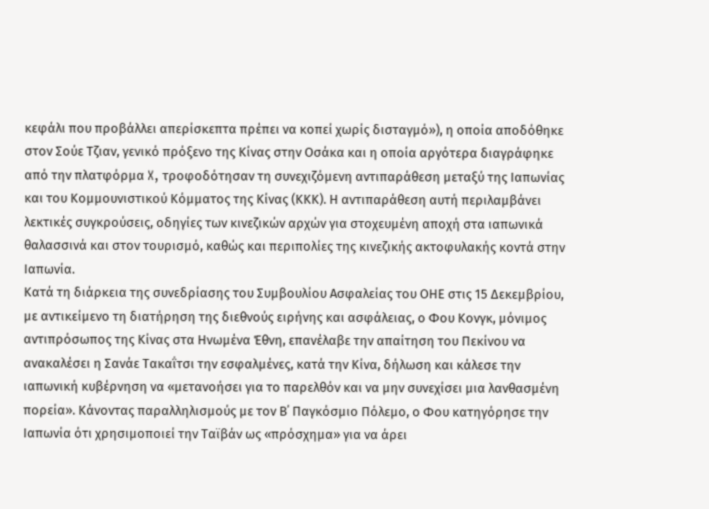κεφάλι που προβάλλει απερίσκεπτα πρέπει να κοπεί χωρίς δισταγμό»), η οποία αποδόθηκε στον Σούε Τζιαν, γενικό πρόξενο της Κίνας στην Οσάκα και η οποία αργότερα διαγράφηκε από την πλατφόρμα X, τροφοδότησαν τη συνεχιζόμενη αντιπαράθεση μεταξύ της Ιαπωνίας και του Κομμουνιστικού Κόμματος της Κίνας (ΚΚΚ). Η αντιπαράθεση αυτή περιλαμβάνει λεκτικές συγκρούσεις, οδηγίες των κινεζικών αρχών για στοχευμένη αποχή στα ιαπωνικά θαλασσινά και στον τουρισμό, καθώς και περιπολίες της κινεζικής ακτοφυλακής κοντά στην Ιαπωνία.
Κατά τη διάρκεια της συνεδρίασης του Συμβουλίου Ασφαλείας του ΟΗΕ στις 15 Δεκεμβρίου, με αντικείμενο τη διατήρηση της διεθνούς ειρήνης και ασφάλειας, ο Φου Κονγκ, μόνιμος αντιπρόσωπος της Κίνας στα Ηνωμένα Έθνη, επανέλαβε την απαίτηση του Πεκίνου να ανακαλέσει η Σανάε Τακαΐτσι την εσφαλμένες, κατά την Κίνα, δήλωση και κάλεσε την ιαπωνική κυβέρνηση να «μετανοήσει για το παρελθόν και να μην συνεχίσει μια λανθασμένη πορεία». Κάνοντας παραλληλισμούς με τον Β΄ Παγκόσμιο Πόλεμο, ο Φου κατηγόρησε την Ιαπωνία ότι χρησιμοποιεί την Ταϊβάν ως «πρόσχημα» για να άρει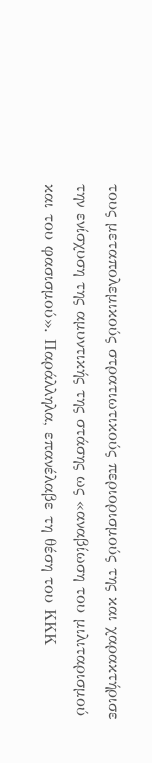τους μεταπολεμικούς στρατιωτικούς περιορισμούς της και χαρακτήρισε την ενίσχυση της αμυντικής της στάσης ως «αναβίωση του μιλιταρισμού και του φασισμού». Παράλληλα, επανέλαβε τη θέση του ΚΚΚ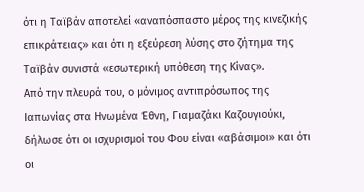ότι η Ταϊβάν αποτελεί «αναπόσπαστο μέρος της κινεζικής επικράτειας» και ότι η εξεύρεση λύσης στο ζήτημα της Ταϊβάν συνιστά «εσωτερική υπόθεση της Κίνας».
Από την πλευρά του, ο μόνιμος αντιπρόσωπος της Ιαπωνίας στα Ηνωμένα Έθνη, Γιαμαζάκι Καζουγιούκι, δήλωσε ότι οι ισχυρισμοί του Φου είναι «αβάσιμοι» και ότι οι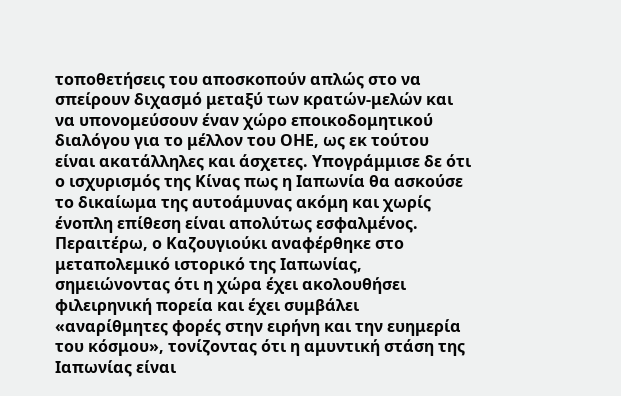τοποθετήσεις του αποσκοπούν απλώς στο να σπείρουν διχασμό μεταξύ των κρατών-μελών και να υπονομεύσουν έναν χώρο εποικοδομητικού διαλόγου για το μέλλον του ΟΗΕ, ως εκ τούτου είναι ακατάλληλες και άσχετες. Υπογράμμισε δε ότι ο ισχυρισμός της Κίνας πως η Ιαπωνία θα ασκούσε το δικαίωμα της αυτοάμυνας ακόμη και χωρίς ένοπλη επίθεση είναι απολύτως εσφαλμένος. Περαιτέρω, ο Καζουγιούκι αναφέρθηκε στο μεταπολεμικό ιστορικό της Ιαπωνίας, σημειώνοντας ότι η χώρα έχει ακολουθήσει φιλειρηνική πορεία και έχει συμβάλει «αναρίθμητες φορές στην ειρήνη και την ευημερία του κόσμου», τονίζοντας ότι η αμυντική στάση της Ιαπωνίας είναι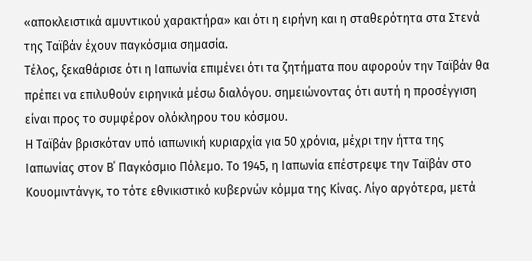«αποκλειστικά αμυντικού χαρακτήρα» και ότι η ειρήνη και η σταθερότητα στα Στενά της Ταϊβάν έχουν παγκόσμια σημασία.
Τέλος, ξεκαθάρισε ότι η Ιαπωνία επιμένει ότι τα ζητήματα που αφορούν την Ταϊβάν θα πρέπει να επιλυθούν ειρηνικά μέσω διαλόγου. σημειώνοντας ότι αυτή η προσέγγιση είναι προς το συμφέρον ολόκληρου του κόσμου.
Η Ταϊβάν βρισκόταν υπό ιαπωνική κυριαρχία για 50 χρόνια, μέχρι την ήττα της Ιαπωνίας στον Β΄ Παγκόσμιο Πόλεμο. Το 1945, η Ιαπωνία επέστρεψε την Ταϊβάν στο Κουομιντάνγκ, το τότε εθνικιστικό κυβερνών κόμμα της Κίνας. Λίγο αργότερα, μετά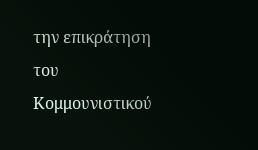την επικράτηση του Κομμουνιστικού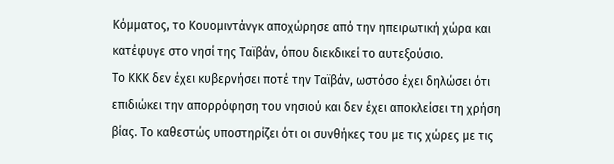Κόμματος, το Κουομιντάνγκ αποχώρησε από την ηπειρωτική χώρα και κατέφυγε στο νησί της Ταϊβάν, όπου διεκδικεί το αυτεξούσιο.
Το ΚΚΚ δεν έχει κυβερνήσει ποτέ την Ταϊβάν, ωστόσο έχει δηλώσει ότι επιδιώκει την απορρόφηση του νησιού και δεν έχει αποκλείσει τη χρήση βίας. Το καθεστώς υποστηρίζει ότι οι συνθήκες του με τις χώρες με τις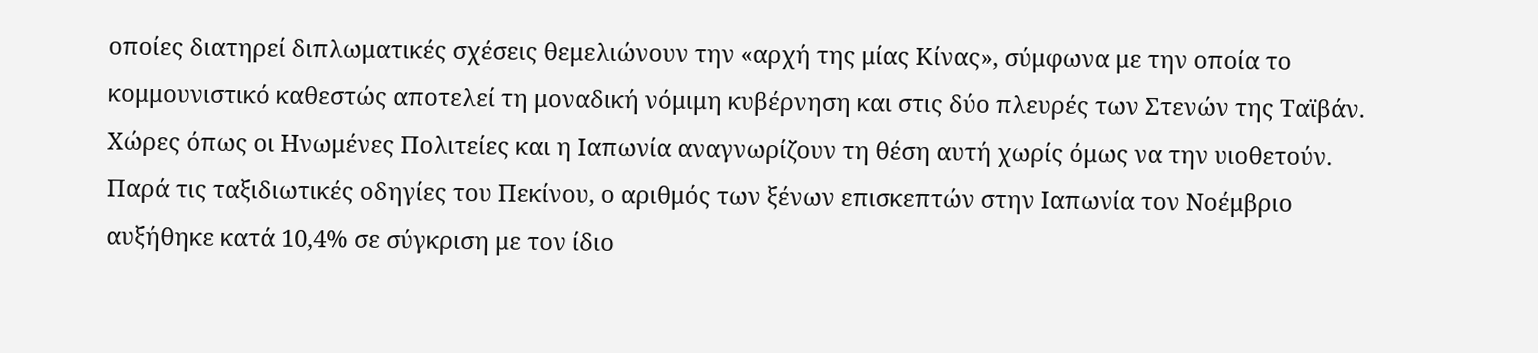οποίες διατηρεί διπλωματικές σχέσεις θεμελιώνουν την «αρχή της μίας Κίνας», σύμφωνα με την οποία το κομμουνιστικό καθεστώς αποτελεί τη μοναδική νόμιμη κυβέρνηση και στις δύο πλευρές των Στενών της Ταϊβάν. Χώρες όπως οι Ηνωμένες Πολιτείες και η Ιαπωνία αναγνωρίζουν τη θέση αυτή χωρίς όμως να την υιοθετούν.
Παρά τις ταξιδιωτικές οδηγίες του Πεκίνου, ο αριθμός των ξένων επισκεπτών στην Ιαπωνία τον Νοέμβριο αυξήθηκε κατά 10,4% σε σύγκριση με τον ίδιο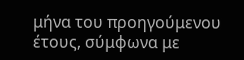μήνα του προηγούμενου έτους, σύμφωνα με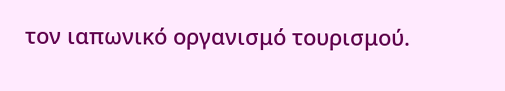τον ιαπωνικό οργανισμό τουρισμού.